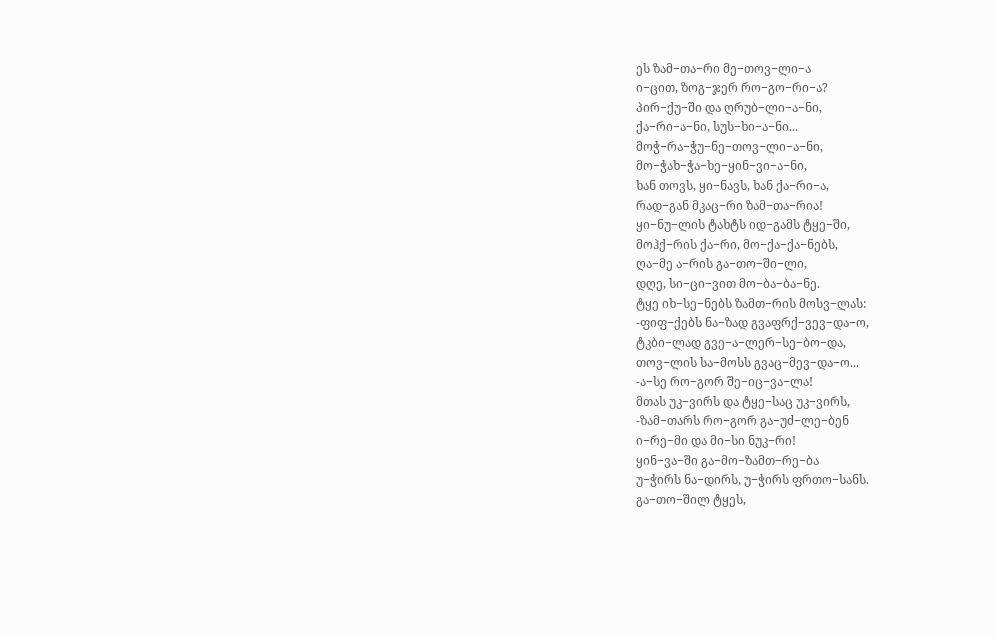ეს ზამ−თა−რი მე−თოვ−ლი−ა
ი−ცით, ზოგ−ჯერ რო−გო−რი−ა?
პირ−ქუ−ში და ღრუბ−ლი−ა−ნი,
ქა−რი−ა−ნი, სუს−ხი−ა−ნი...
მოჭ−რა−ჭუ−ნე−თოვ−ლი−ა−ნი,
მო−ჭახ−ჭა−ხე−ყინ−ვი−ა−ნი,
ხან თოვს, ყი−ნავს, ხან ქა−რი−ა,
რად−გან მკაც−რი ზამ−თა−რია!
ყი−ნუ−ლის ტახტს იდ−გამს ტყე−ში,
მოჰქ−რის ქა−რი, მო−ქა−ქა−ნებს,
ღა−მე ა−რის გა−თო−ში−ლი,
დღე, სი−ცი−ვით მო−ბა−ბა−ნე.
ტყე იხ−სე−ნებს ზამთ−რის მოსვ−ლას:
-ფიფ−ქებს ნა−ზად გვაფრქ−ვევ−და−ო,
ტკბი−ლად გვე−ა−ლერ−სე−ბო−და,
თოვ−ლის სა−მოსს გვაც−მევ−და−ო...
-ა−სე რო−გორ შე−იც−ვა−ლა!
მთას უკ−ვირს და ტყე−საც უკ−ვირს,
-ზამ−თარს რო−გორ გა−უძ−ლე−ბენ
ი−რე−მი და მი−სი ნუკ−რი!
ყინ−ვა−ში გა−მო−ზამთ−რე−ბა
უ−ჭირს ნა−დირს, უ−ჭირს ფრთო−სანს.
გა−თო−შილ ტყეს,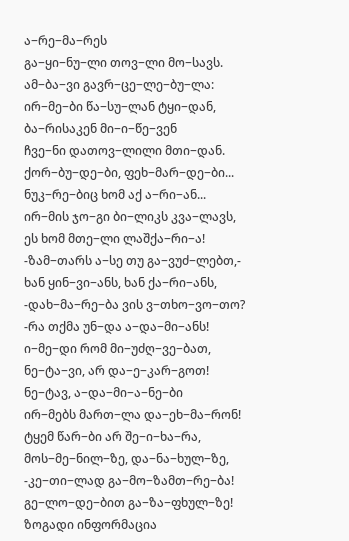ა−რე−მა−რეს
გა−ყი−ნუ−ლი თოვ−ლი მო−სავს.
ამ−ბა−ვი გავრ−ცე−ლე−ბუ−ლა:
ირ−მე−ბი წა−სუ−ლან ტყი−დან,
ბა−რისაკენ მი−ი−წე−ვენ
ჩვე−ნი დათოვ−ლილი მთი−დან.
ქორ−ბუ−დე−ბი, ფეხ−მარ−დე−ბი...
ნუკ−რე−ბიც ხომ აქ ა−რი−ან...
ირ−მის ჯო−გი ბი−ლიკს კვა−ლავს,
ეს ხომ მთე−ლი ლაშქა−რი−ა!
-ზამ−თარს ა−სე თუ გა−ვუძ−ლებთ,-
ხან ყინ−ვი−ანს, ხან ქა−რი−ანს,
-დახ−მა−რე−ბა ვის ვ−თხო−ვო−თო?
-რა თქმა უნ−და ა−და−მი−ანს!
ი−მე−დი რომ მი−უძღ−ვე−ბათ,
ნე−ტა−ვი, არ და−ე−კარ−გოთ!
ნე−ტავ, ა−და−მი−ა−ნე−ბი
ირ−მებს მართ−ლა და−ეხ−მა−რონ!
ტყემ წარ−ბი არ შე−ი−ხა−რა,
მოს−მე−ნილ−ზე, და−ნა−ხულ−ზე,
-კე−თი−ლად გა−მო−ზამთ−რე−ბა!
გე−ლო−დე−ბით გა−ზა−ფხულ−ზე!
ზოგადი ინფორმაცია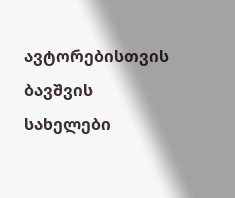ავტორებისთვის
ბავშვის სახელები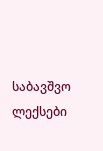საბავშვო ლექსები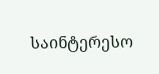საინტერესო